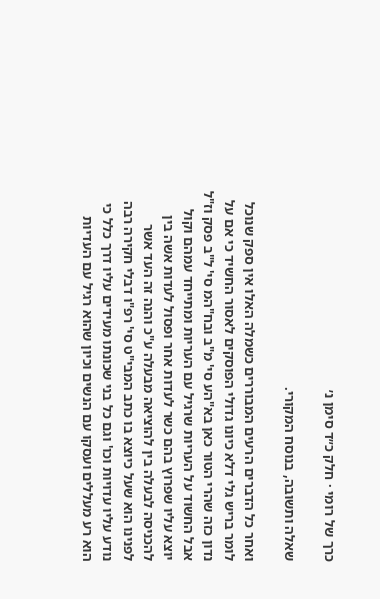כרך של רומי · חלק כ״ד סימן נ׳

שאלה ותשובה, בנוסח המקורי.

ואחר כל הדברים הרעים המבוררים כשמלה האלו אין ספק שנוכל לומר בריש גלי דלא כיונו גדולי הפוסקים לאסור החשיד כי אם על נדון כזה שהרי הטור כאן בא"הע סי' מ"ב ובח"המ סי' ל"ב פסק וז"ל אבל החשוד על העריות שרגיל עם העריות ומתייחד עמהם וקול יוצא עליו שפרוץ בהם כשר לעדות אחר ופסול לעדות אשה בין להכניסה לבעלה בין להוציאה מבעלה ע"כ והנה זה העד אשר לפנינו הוא שעל כיוצא בו כתב המבי"ט סי' רפ"ו דבלי חקירה רבה נודע עליו עדויות וכו' וגם כל בני שכונתו מעידים עליו דרך כלל כי הוא רע מעללים ועסקו עם הנשים וכיון שהוא רגיל עם העדיות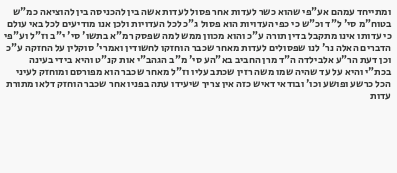ומתייחד עמהם אע"פי שהוא כשר לעדות אחר פסול לעדות אשה בין להכניסה בין להוציאה כמ"ש בטוח"מ סי' ל"ד וכ"ש כי כפי העדויות הוא פסול ג"כ לכל העדויות ולכן אנו מודיעים לכל באי עולם כי עדותו אינו מתקבל בדין תורה ע"כ והוא מכוון ממש למה שפסק רמ"א בתשו' סי' י"ב וז"ל וע"פי הדברים האלה נר' לנו שפסולים לעדות מאחר שכבר הוחזקו לחשודין ואמרי' סוקלין על החזקה ע"כ וכן דעת הר"ע אלבילדה ה"ד מרן החביב בא"הע סי' מ"ב הגהב"י אות קנ"ט והיא בידי בעינה בכת"י והיא על עד שהיה שמו משה רזין שכתב עליו וז"ל מאחר שכבר הוא מפורסם ומוחזק לעיני הכל כרשע ופושע וכו' ובודאי דאיש כזה אין צריך שיעידו עתה בפניו אחר שכבר הוחזק דלאו מתורת עדות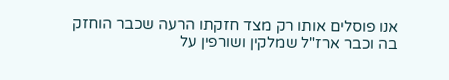אנו פוסלים אותו רק מצד חזקתו הרעה שכבר הוחזק בה וכבר ארז"ל שמלקין ושורפין על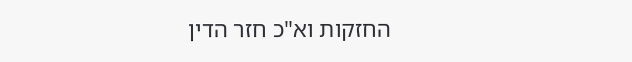החזקות וא"כ חזר הדין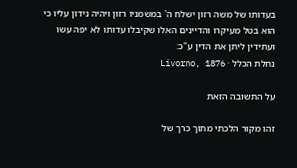בעדותו של משה רזון ישלח ה' במשמניו רזון ויהיה נידון עליו כי הוא בטל מעיקרו והדיינים האלו שקיבלו עדותו לא יפה עשו ועתידין ליתן את הדין ע"כ:
נחלת הכלל · Livorno, 1876

על התשובה הזאת

זהו מקור הלכתי מתוך כרך של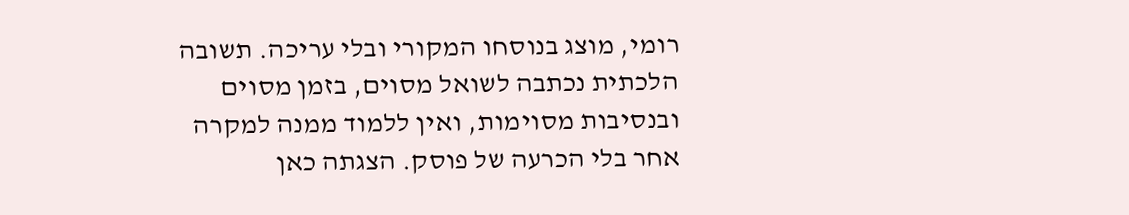רומי, מוצג בנוסחו המקורי ובלי עריכה. תשובה הלכתית נכתבה לשואל מסוים, בזמן מסוים ובנסיבות מסוימות, ואין ללמוד ממנה למקרה אחר בלי הכרעה של פוסק. הצגתה כאן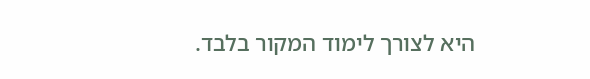היא לצורך לימוד המקור בלבד.